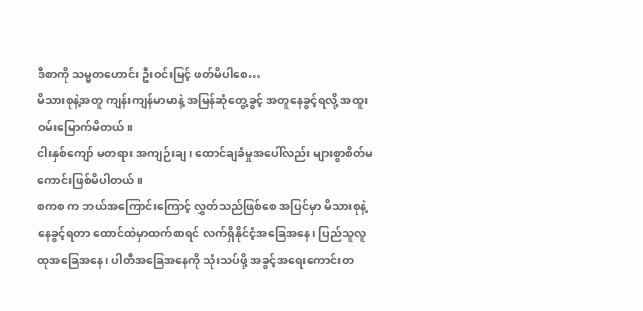ဒီစာကို သမ္မတဟောင်း ဦးဝင်းမြင့် ဖတ်မိပါစေ…
မိသားစုနဲ့အတူ ကျန်းကျန်မာမာနဲ့ အမြန်ဆုံတွေ့ခွင့် အတူနေခွင့်ရလို့ အထူးဝမ်းမြောက်မိတယ်။
ငါးနှစ်ကျော် မတရား အကျဉ်းချ ၊ ထောင်ချခံမှုအပေါ်လည်း များစွာစိတ်မကောင်းဖြစ်မိပါတယ်။
စကစ က ဘယ်အကြောင်းကြောင့် လွှတ်သည်ဖြစ်စေ အပြင်မှာ မိသားစုနဲ့ နေခွင့်ရတာ ထောင်ထဲမှာထက်စာရင် လက်ရှိနိုင်ငံ့အခြေအနေ၊ ပြည်သူလူထုအခြေအနေ၊ ပါတီအခြေအနေကို သုံးသပ်ဖို့ အခွင့်အရေးကောင်းတ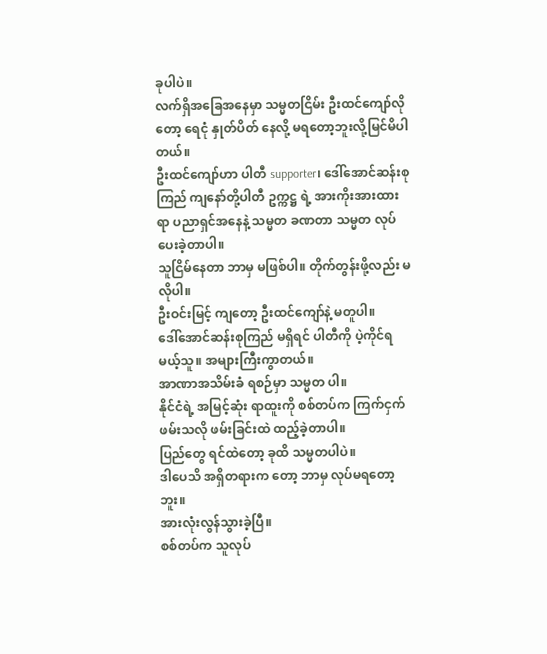ခုပါပဲ။
လက်ရှိအခြေအနေမှာ သမ္မတငြိမ်း ဦးထင်ကျော်လို တော့ ရေငုံ နှုတ်ပိတ် နေလို့ မရတော့ဘူးလို့မြင်မိပါတယ်။
ဦးထင်ကျော်ဟာ ပါတီ supporter၊ ဒေါ်အောင်ဆန်းစုကြည် ကျနော်တို့ပါတီ ဥက္ကဋ္ဌ ရဲ့ အားကိုးအားထားရာ ပညာရှင်အနေနဲ့ သမ္မတ ခဏတာ သမ္မတ လုပ်ပေးခဲ့တာပါ။
သူငြိမ်နေတာ ဘာမှ မဖြစ်ပါ။ တိုက်တွန်းဖို့လည်း မလိုပါ။
ဦးဝင်းမြင့် ကျတော့ ဦးထင်ကျော်နဲ့ မတူပါ။
ဒေါ်အောင်ဆန်းစုကြည် မရှိရင် ပါတီကို ပဲ့ကိုင်ရမယ့်သူ။ အများကြီးကွာတယ်။
အာဏာအသိမ်းခံ ရစဉ်မှာ သမ္မတ ပါ။
နိုင်ငံရဲ့ အမြင့်ဆုံး ရာထူးကို စစ်တပ်က ကြက်ငှက်ဖမ်းသလို ဖမ်းခြင်းထဲ ထည့်ခဲ့တာပါ။
ပြည်တွေ ရင်ထဲတော့ ခုထိ သမ္မတပါပဲ။
ဒါပေသိ အရှိတရားက တော့ ဘာမှ လုပ်မရတော့ဘူး။
အားလုံးလွန်သွားခဲ့ပြီ။
စစ်တပ်က သူလုပ်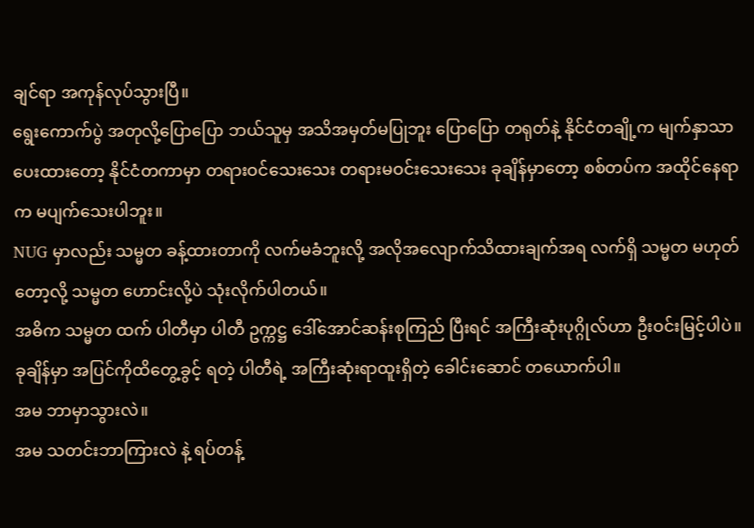ချင်ရာ အကုန်လုပ်သွားပြီ။
ရွေးကောက်ပွဲ အတုလို့ပြောပြော ဘယ်သူမှ အသိအမှတ်မပြုဘူး ပြောပြော တရုတ်နဲ့ နိုင်ငံတချို့က မျက်နှာသာပေးထားတော့ နိုင်ငံတကာမှာ တရားဝင်သေးသေး တရားမဝင်းသေးသေး ခုချိန်မှာတော့ စစ်တပ်က အထိုင်နေရာက မပျက်သေးပါဘူး။
NUG မှာလည်း သမ္မတ ခန့်ထားတာကို လက်မခံဘူးလို့ အလိုအလျောက်သိထားချက်အရ လက်ရှိ သမ္မတ မဟုတ်တော့လို့ သမ္မတ ဟောင်းလို့ပဲ သုံးလိုက်ပါတယ်။
အဓိက သမ္မတ ထက် ပါတီမှာ ပါတီ ဥက္ကဋ္ဌ ဒေါ်အောင်ဆန်းစုကြည် ပြီးရင် အကြီးဆုံးပုဂ္ဂိုလ်ဟာ ဦးဝင်းမြင့်ပါပဲ။
ခုချိန်မှာ အပြင်ကိုထိတွေ့ခွင့် ရတဲ့ ပါတီရဲ့ အကြီးဆုံးရာထူးရှိတဲ့ ခေါင်းဆောင် တယောက်ပါ။
အမ ဘာမှာသွားလဲ။
အမ သတင်းဘာကြားလဲ နဲ့ ရပ်တန့်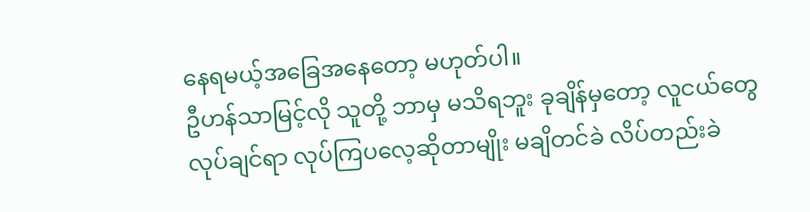နေရမယ့်အခြေအနေတော့ မဟုတ်ပါ။
ဦဟန်သာမြင့်လို သူတို့ ဘာမှ မသိရဘူး ခုချိန်မှတော့ လူငယ်တွေ လုပ်ချင်ရာ လုပ်ကြပလေ့ဆိုတာမျိုး မချိတင်ခဲ လိပ်တည်းခဲ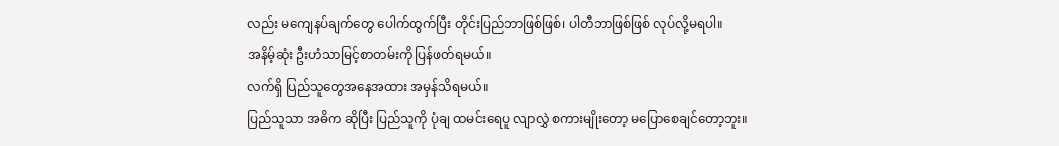လည်း မကျေနပ်ချက်တွေ ပေါက်ထွက်ပြီး တိုင်းပြည်ဘာဖြစ်ဖြစ်၊ ပါတီဘာဖြစ်ဖြစ် လုပ်လို့မရပါ။
အနိမ့်ဆုံး ဦးဟံသာမြင့်စာတမ်းကို ပြန်ဖတ်ရမယ်။
လက်ရှိ ပြည်သူတွေအနေအထား အမှန်သိရမယ်။
ပြည်သူသာ အဓိက ဆိုပြီး ပြည်သူကို ပုံချ ထမင်းရေပူ လျာလွှဲ စကားမျိုးတော့ မပြောစေချင်တော့ဘူး။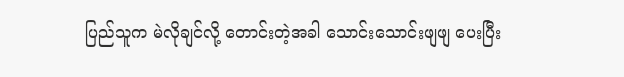ပြည်သူက မဲလိုချင်လို့ တောင်းတဲ့အခါ သောင်းသောင်းဖျဖျ ပေးပြီး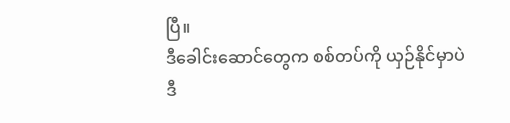ပြီ။
ဒီခေါင်းဆောင်တွေက စစ်တပ်ကို ယှဉ်နိုင်မှာပဲ
ဒီ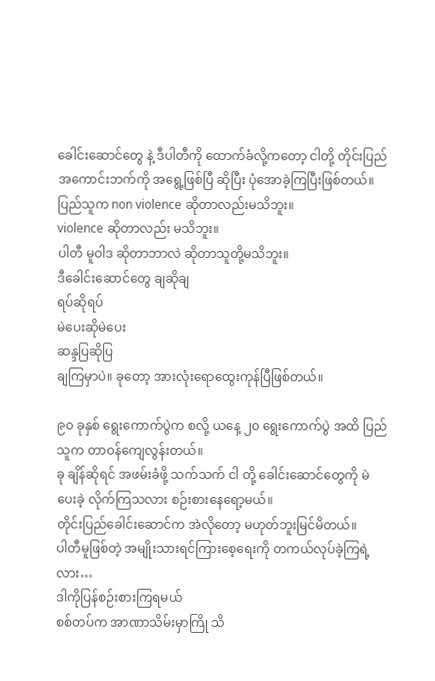ခေါင်းဆောင်တွေ နဲ့ ဒီပါတီကို ထောက်ခံလို့ကတော့ ငါတို့ တိုင်းပြည် အကောင်းဘက်ကို အရွေ့ဖြစ်ပြီ ဆိုပြီး ပုံအောခဲ့ကြပြီးဖြစ်တယ်။
ပြည်သူက non violence ဆိုတာလည်းမသိဘူး။
violence ဆိုတာလည်း မသိဘူး။
ပါတီ မူဝါဒ ဆိုတာဘာလဲ ဆိုတာသူတို့မသိဘူး။
ဒီခေါင်းဆောင်တွေ ချဆိုချ
ရပ်ဆိုရပ်
မဲပေးဆိုမဲပေး
ဆန္ဒပြဆိုပြ
ချကြမှာပဲ။ ခုတော့ အားလုံးရောထွေးကုန်ပြီဖြစ်တယ်။

၉၀ ခုနှစ် ရွေးကောက်ပွဲက စလို့ ယနေ့ ၂၀ ရွေးကောက်ပွဲ အထိ ပြည်သူက တာဝန်ကျေလွန်းတယ်။
ခု ချိန်ဆိုရင် အဖမ်းခံဖို့ သက်သက် ငါ တို့ ခေါင်းဆောင်တွေကို မဲ ပေးခဲ့ လိုက်ကြသလား စဉ်းစားနေရော့မယ်။
တိုင်းပြည်ခေါင်းဆောင်က အဲလိုတော့ မဟုတ်ဘူးမြင်မိတယ်။
ပါတီမူဖြစ်တဲ့ အမျိုးသားရင်ကြားစေ့ရေးကို တကယ်လုပ်ခဲ့ကြရဲ့လား…
ဒါကိုပြန်စဉ်းစားကြရမယ်
စစ်တပ်က အာဏာသိမ်းမှာကြို သိ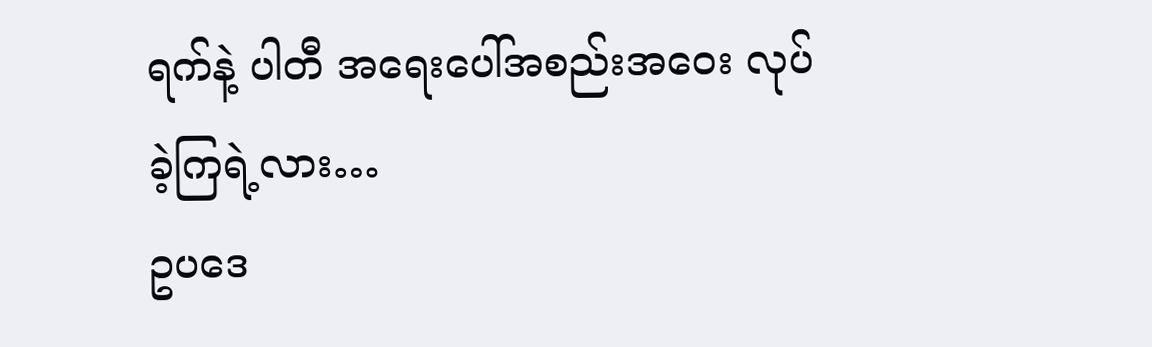ရက်နဲ့ ပါတီ အရေးပေါ်အစည်းအဝေး လုပ်ခဲ့ကြရဲ့လား…
ဥပဒေ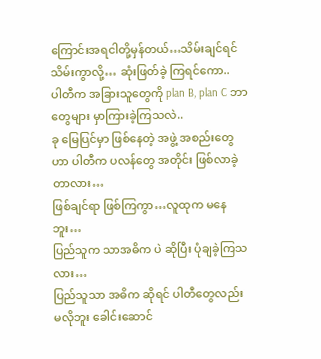ကြောင်းအရငါတို့မှန်တယ်…သိမ်းချင်ရင် သိမ်းကွာလို့… ဆုံးဖြတ်ခဲ့ ကြရင်ကော..
ပါတီက အခြားသူတွေကို plan B, plan C ဘာတွေများ မှာကြားခဲ့ကြသလဲ..
ခု မြေပြင်မှာ ဖြစ်နေတဲ့ အဖွဲ့ အစည်းတွေဟာ ပါတီက ပလန်တွေ အတိုင်း ဖြစ်လာခဲ့တာလား…
ဖြစ်ချင်ရာ ဖြစ်ကြကွာ…လူထုက မနေဘူး…
ပြည်သူက သာအဓိက ပဲ ဆိုပြီး ပုံချခဲ့ကြသလား…
ပြည်သူသာ အဓိက ဆိုရင် ပါတီတွေလည်း မလိုဘူး ခေါင်းဆောင်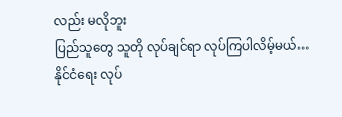လည်း မလိုဘူး
ပြည်သူတွေ သူတို လုပ်ချင်ရာ လုပ်ကြပါလိမ့်မယ်…
နိုင်ငံရေး လုပ်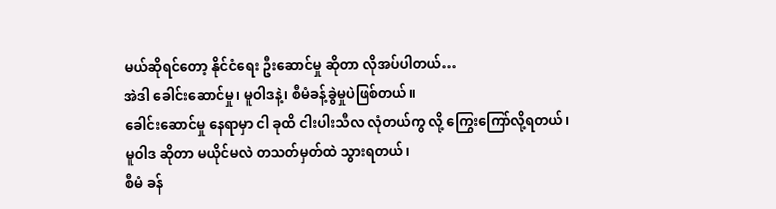မယ်ဆိုရင်တော့ နိုင်ငံရေး ဦးဆောင်မှု ဆိုတာ လိုအပ်ပါတယ်…
အဲဒါ ခေါင်းဆောင်မှု၊ မူဝါဒနဲ့၊ စီမံခန့်ခွဲမှုပဲဖြစ်တယ်။
ခေါင်းဆောင်မှု နေရာမှာ ငါ ခုထိ ငါးပါးသီလ လုံတယ်ကွ လို့ ကြွေးကြော်လို့ရတယ်၊
မူဝါဒ ဆိုတာ မယိုင်မလဲ တသတ်မှတ်ထဲ သွားရတယ်၊
စီမံ ခန်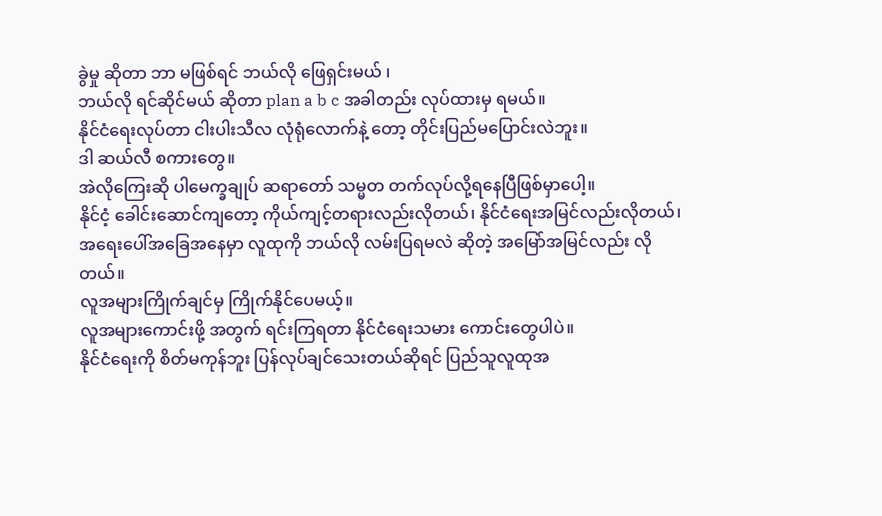ခွဲမှု ဆိုတာ ဘာ မဖြစ်ရင် ဘယ်လို ဖြေရှင်းမယ် ၊
ဘယ်လို ရင်ဆိုင်မယ် ဆိုတာ plan a b c အခါတည်း လုပ်ထားမှ ရမယ်။
နိုင်ငံရေးလုပ်တာ ငါးပါးသီလ လုံရုံလောက်နဲ့ တော့ တိုင်းပြည်မပြောင်းလဲဘူး။
ဒါ ဆယ်လီ စကားတွေ။
အဲလိုကြေးဆို ပါမေက္ခချုပ် ဆရာတော် သမ္မတ တက်လုပ်လို့ရနေပြီဖြစ်မှာပေါ့။
နိုင်ငံ့ ခေါင်းဆောင်ကျတော့ ကိုယ်ကျင့်တရားလည်းလိုတယ်၊ နိုင်ငံရေးအမြင်လည်းလိုတယ်၊
အရေးပေါ်အခြေအနေမှာ လူထုကို ဘယ်လို လမ်းပြရမလဲ ဆိုတဲ့ အမြော်အမြင်လည်း လိုတယ်။
လူအများကြိုက်ချင်မှ ကြိုက်နိုင်ပေမယ့်။
လူအများကောင်းဖို့ အတွက် ရင်းကြရတာ နိုင်ငံရေးသမား ကောင်းတွေပါပဲ။
နိုင်ငံရေးကို စိတ်မကုန်ဘူး ပြန်လုပ်ချင်သေးတယ်ဆိုရင် ပြည်သူလူထုအ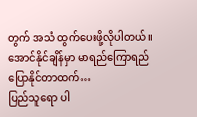တွက် အသံ ထွက်ပေးဖို့လိုပါတယ်။
အောင်နိုင်ချိန်မှာ မာရည်ကြောရည်ပြောနိုင်တာထက်…
ပြည်သူရော ပါ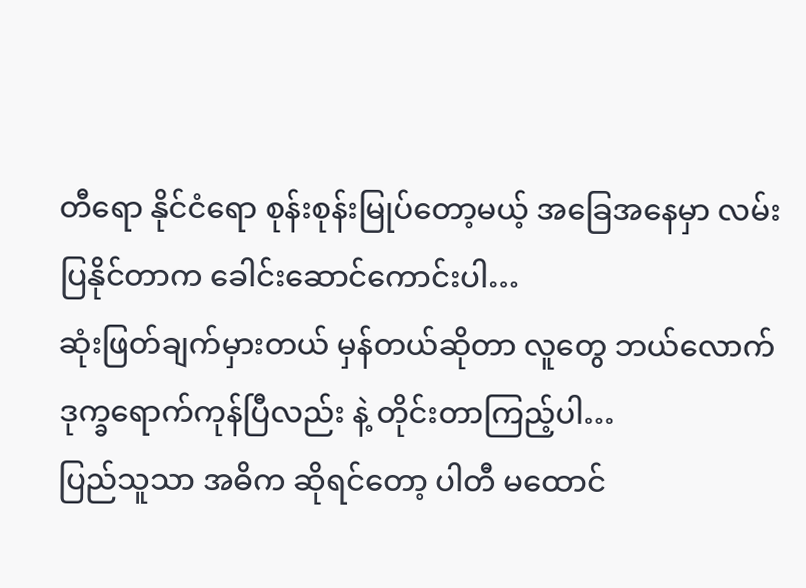တီရော နိုင်ငံရော စုန်းစုန်းမြုပ်တော့မယ့် အခြေအနေမှာ လမ်းပြနိုင်တာက ခေါင်းဆောင်ကောင်းပါ…
ဆုံးဖြတ်ချက်မှားတယ် မှန်တယ်ဆိုတာ လူတွေ ဘယ်လောက် ဒုက္ခရောက်ကုန်ပြီလည်း နဲ့ တိုင်းတာကြည့်ပါ…
ပြည်သူသာ အဓိက ဆိုရင်တော့ ပါတီ မထောင်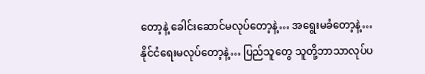တော့နဲ့ ခေါင်းဆောင်မလုပ်တော့နဲ့… အရွေးမခံတော့နဲ့…
နိုင်ငံရေးမလုပ်တော့နဲ့… ပြည်သူတွေ သူတို့ဘာသာလုပ်ပ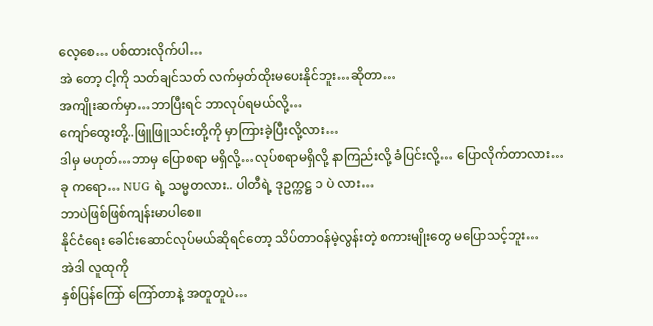လေ့စေ… ပစ်ထားလိုက်ပါ…
အဲ တော့ ငါ့ကို သတ်ချင်သတ် လက်မှတ်ထိုးမပေးနိုင်ဘူး…ဆိုတာ…
အကျိုးဆက်မှာ…ဘာပြီးရင် ဘာလုပ်ရမယ်လို့…
ကျော်ထွေးတို့..ဖြူဖြူသင်းတို့ကို မှာကြားခဲ့ပြီးလို့လား…
ဒါမှ မဟုတ်…ဘာမှ ပြောစရာ မရှိလို့…လုပ်စရာမရှိလို့ နာကြည်းလို့ ခံပြင်းလို့… ပြောလိုက်တာလား…
ခု ကရော… NUG ရဲ့ သမ္မတလား.. ပါတီရဲ့ ဒုဥက္ကဋ္ဌ ၁ ပဲ လား…
ဘာပဲဖြစ်ဖြစ်ကျန်းမာပါစေ။
နိုင်ငံရေး ခေါင်းဆောင်လုပ်မယ်ဆိုရင်တော့ သိပ်တာဝန်မဲ့လွန်းတဲ့ စကားမျိုးတွေ မပြောသင့်ဘူး…
အဲဒါ လူထုကို
နှစ်ပြန်ကြော် ကြော်တာနဲ့ အတူတူပဲ…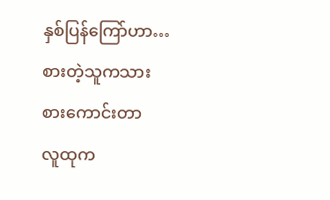နှစ်ပြန်ကြော်ဟာ…
စားတဲ့သူကသား စားကောင်းတာ
လူထုက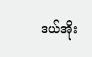ဒယ်အိုး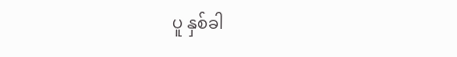ပူ နှစ်ခါ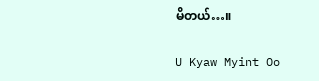မိတယ်…။

U Kyaw Myint Oo